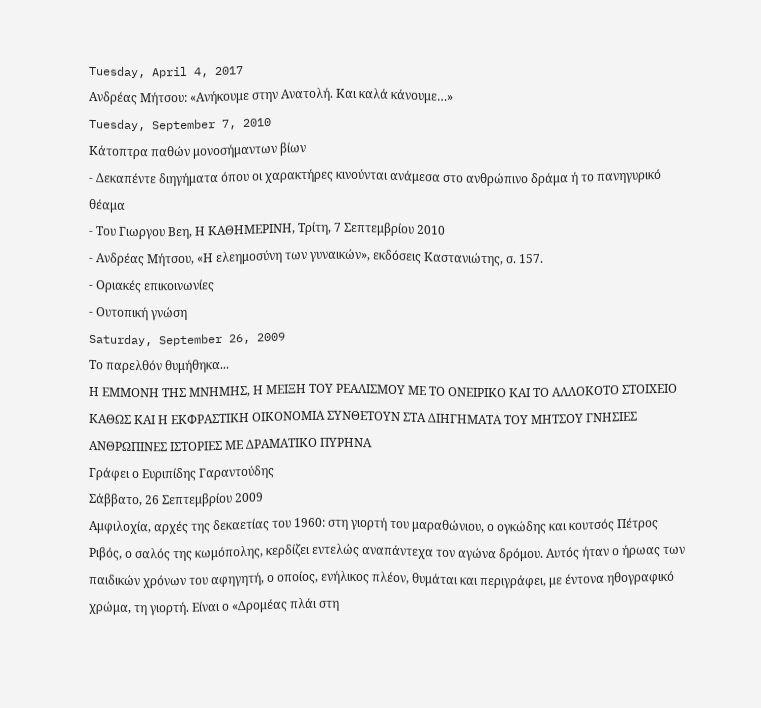Tuesday, April 4, 2017
Ανδρέας Μήτσου: «Ανήκουμε στην Ανατολή. Και καλά κάνουμε…»
Tuesday, September 7, 2010
Κάτοπτρα παθών μονοσήμαντων βίων
- Δεκαπέντε διηγήματα όπου οι χαρακτήρες κινούνται ανάμεσα στο ανθρώπινο δράμα ή το πανηγυρικό θέαμα
- Του Γιωργου Bεη, Η ΚΑΘΗΜΕΡΙΝΗ, Tρίτη, 7 Σεπτεμβρίου 2010
- Ανδρέας Μήτσου, «Η ελεημοσύνη των γυναικών», εκδόσεις Καστανιώτης, σ. 157.
- Οριακές επικοινωνίες
- Ουτοπική γνώση
Saturday, September 26, 2009
Το παρελθόν θυμήθηκα...
Η ΕΜΜΟΝΗ ΤΗΣ ΜΝΗΜΗΣ, Η ΜΕΙΞΗ ΤΟΥ ΡΕΑΛΙΣΜΟΥ ΜΕ ΤΟ ΟΝΕΙΡΙΚΟ ΚΑΙ ΤΟ ΑΛΛΟΚΟΤΟ ΣΤΟΙΧΕΙΟ ΚΑΘΩΣ ΚΑΙ Η ΕΚΦΡΑΣΤΙΚΗ ΟΙΚΟΝΟΜΙΑ ΣΥΝΘΕΤΟΥΝ ΣΤΑ ΔΙΗΓΗΜΑΤΑ ΤΟΥ ΜΗΤΣΟΥ ΓΝΗΣΙΕΣ ΑΝΘΡΩΠΙΝΕΣ ΙΣΤΟΡΙΕΣ ΜΕ ΔΡΑΜΑΤΙΚΟ ΠΥΡΗΝΑ
Γράφει ο Ευριπίδης Γαραντούδης
Σάββατο, 26 Σεπτεμβρίου 2009
Αμφιλοχία, αρχές της δεκαετίας του 1960: στη γιορτή του μαραθώνιου, ο ογκώδης και κουτσός Πέτρος Ριβός, ο σαλός της κωμόπολης, κερδίζει εντελώς αναπάντεχα τον αγώνα δρόμου. Αυτός ήταν ο ήρωας των παιδικών χρόνων του αφηγητή, ο οποίος, ενήλικος πλέον, θυμάται και περιγράφει, με έντονα ηθογραφικό χρώμα, τη γιορτή. Είναι ο «Δρομέας πλάι στη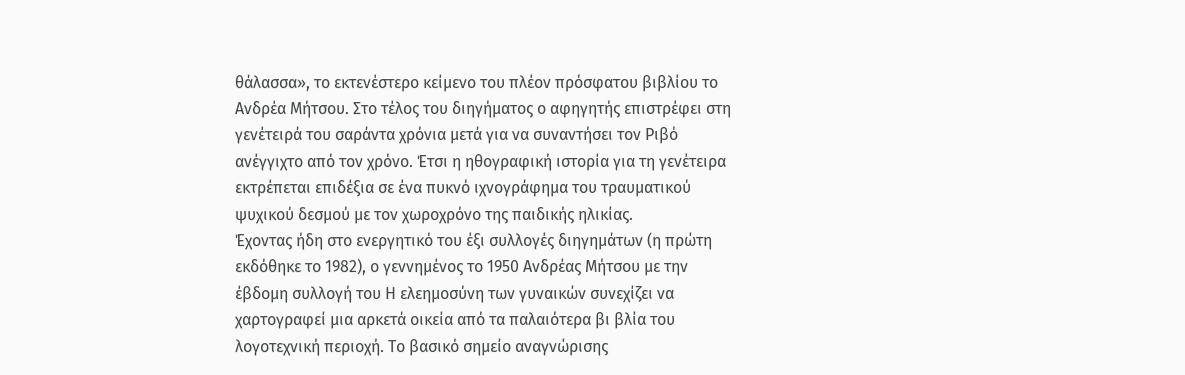θάλασσα», το εκτενέστερο κείμενο του πλέον πρόσφατου βιβλίου το Ανδρέα Μήτσου. Στο τέλος του διηγήματος ο αφηγητής επιστρέφει στη γενέτειρά του σαράντα χρόνια μετά για να συναντήσει τον Ριβό ανέγγιχτο από τον χρόνο. Έτσι η ηθογραφική ιστορία για τη γενέτειρα εκτρέπεται επιδέξια σε ένα πυκνό ιχνογράφημα του τραυματικού ψυχικού δεσμού με τον χωροχρόνο της παιδικής ηλικίας.
Έχοντας ήδη στο ενεργητικό του έξι συλλογές διηγημάτων (η πρώτη εκδόθηκε το 1982), ο γεννημένος το 1950 Ανδρέας Μήτσου με την έβδομη συλλογή του Η ελεημοσύνη των γυναικών συνεχίζει να χαρτογραφεί μια αρκετά οικεία από τα παλαιότερα βι βλία του λογοτεχνική περιοχή. Το βασικό σημείο αναγνώρισης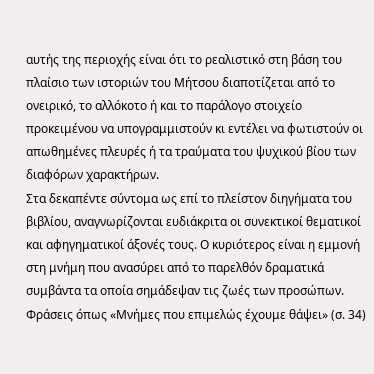αυτής της περιοχής είναι ότι το ρεαλιστικό στη βάση του πλαίσιο των ιστοριών του Μήτσου διαποτίζεται από το ονειρικό, το αλλόκοτο ή και το παράλογο στοιχείο προκειμένου να υπογραμμιστούν κι εντέλει να φωτιστούν οι απωθημένες πλευρές ή τα τραύματα του ψυχικού βίου των διαφόρων χαρακτήρων.
Στα δεκαπέντε σύντομα ως επί το πλείστον διηγήματα του βιβλίου, αναγνωρίζονται ευδιάκριτα οι συνεκτικοί θεματικοί και αφηγηματικοί άξονές τους. Ο κυριότερος είναι η εμμονή στη μνήμη που ανασύρει από το παρελθόν δραματικά συμβάντα τα οποία σημάδεψαν τις ζωές των προσώπων. Φράσεις όπως «Μνήμες που επιμελώς έχουμε θάψει» (σ. 34)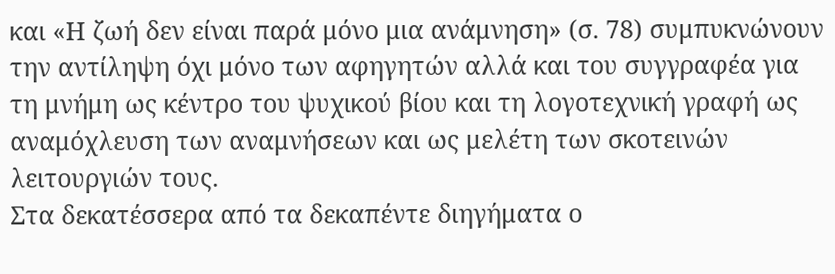και «Η ζωή δεν είναι παρά μόνο μια ανάμνηση» (σ. 78) συμπυκνώνουν την αντίληψη όχι μόνο των αφηγητών αλλά και του συγγραφέα για τη μνήμη ως κέντρο του ψυχικού βίου και τη λογοτεχνική γραφή ως αναμόχλευση των αναμνήσεων και ως μελέτη των σκοτεινών λειτουργιών τους.
Στα δεκατέσσερα από τα δεκαπέντε διηγήματα ο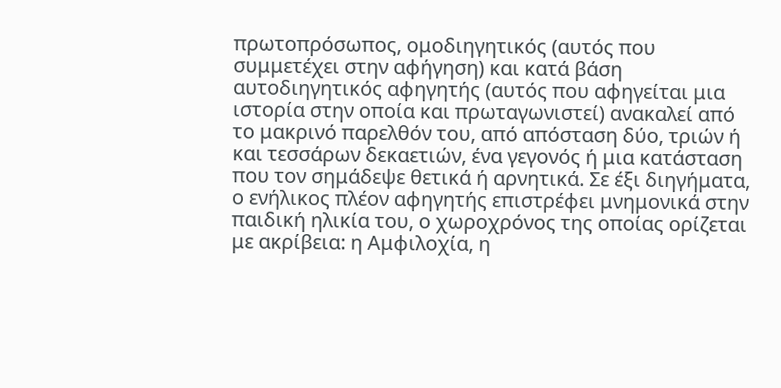πρωτοπρόσωπος, ομοδιηγητικός (αυτός που συμμετέχει στην αφήγηση) και κατά βάση αυτοδιηγητικός αφηγητής (αυτός που αφηγείται μια ιστορία στην οποία και πρωταγωνιστεί) ανακαλεί από το μακρινό παρελθόν του, από απόσταση δύο, τριών ή και τεσσάρων δεκαετιών, ένα γεγονός ή μια κατάσταση που τον σημάδεψε θετικά ή αρνητικά. Σε έξι διηγήματα, ο ενήλικος πλέον αφηγητής επιστρέφει μνημονικά στην παιδική ηλικία του, ο χωροχρόνος της οποίας ορίζεται με ακρίβεια: η Αμφιλοχία, η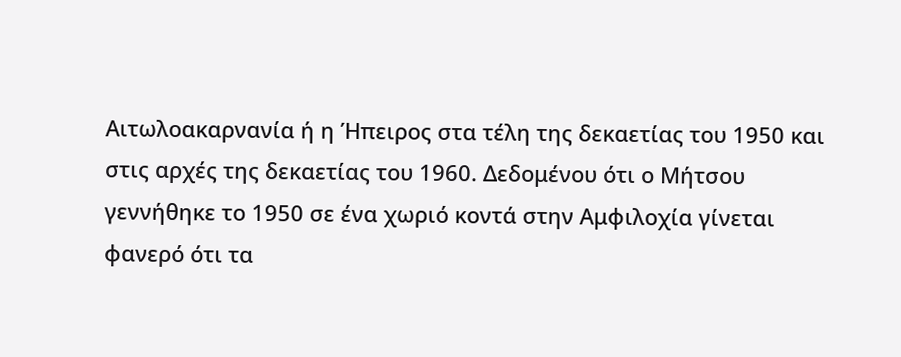Αιτωλοακαρνανία ή η Ήπειρος στα τέλη της δεκαετίας του 1950 και στις αρχές της δεκαετίας του 1960. Δεδομένου ότι ο Μήτσου γεννήθηκε το 1950 σε ένα χωριό κοντά στην Αμφιλοχία γίνεται φανερό ότι τα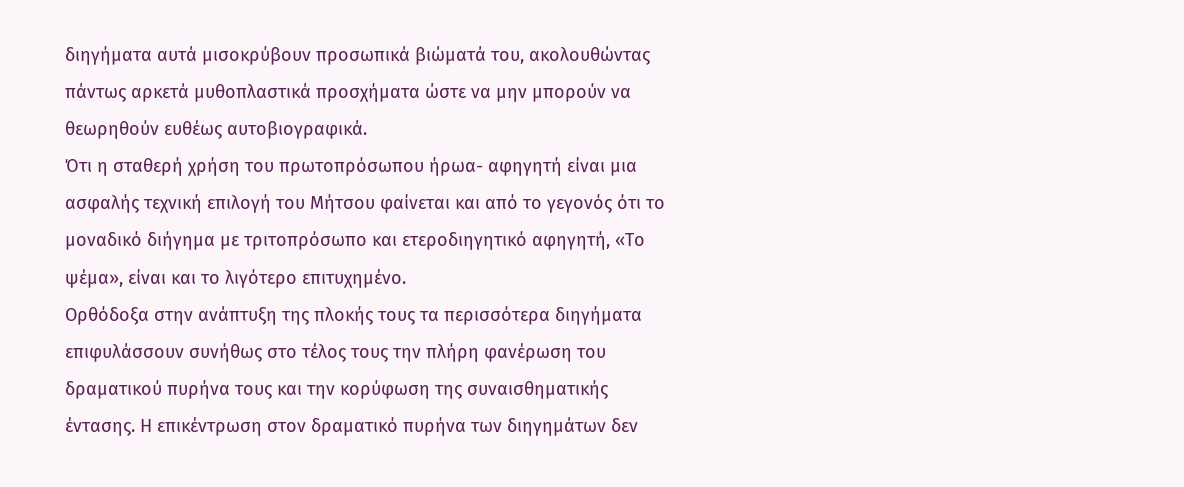διηγήματα αυτά μισοκρύβουν προσωπικά βιώματά του, ακολουθώντας πάντως αρκετά μυθοπλαστικά προσχήματα ώστε να μην μπορούν να θεωρηθούν ευθέως αυτοβιογραφικά.
Ότι η σταθερή χρήση του πρωτοπρόσωπου ήρωα- αφηγητή είναι μια ασφαλής τεχνική επιλογή του Μήτσου φαίνεται και από το γεγονός ότι το μοναδικό διήγημα με τριτοπρόσωπο και ετεροδιηγητικό αφηγητή, «Το ψέμα», είναι και το λιγότερο επιτυχημένο.
Ορθόδοξα στην ανάπτυξη της πλοκής τους τα περισσότερα διηγήματα επιφυλάσσουν συνήθως στο τέλος τους την πλήρη φανέρωση του δραματικού πυρήνα τους και την κορύφωση της συναισθηματικής έντασης. Η επικέντρωση στον δραματικό πυρήνα των διηγημάτων δεν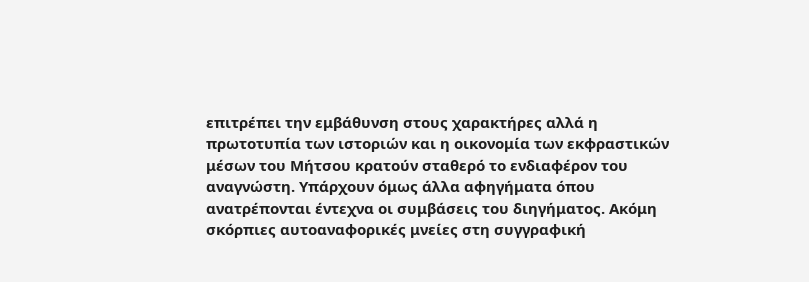επιτρέπει την εμβάθυνση στους χαρακτήρες αλλά η πρωτοτυπία των ιστοριών και η οικονομία των εκφραστικών μέσων του Μήτσου κρατούν σταθερό το ενδιαφέρον του αναγνώστη. Υπάρχουν όμως άλλα αφηγήματα όπου ανατρέπονται έντεχνα οι συμβάσεις του διηγήματος. Ακόμη σκόρπιες αυτοαναφορικές μνείες στη συγγραφική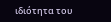ιδιότητα του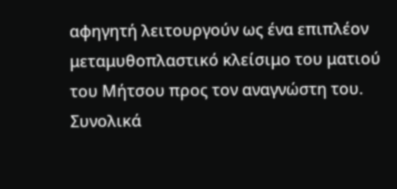αφηγητή λειτουργούν ως ένα επιπλέον μεταμυθοπλαστικό κλείσιμο του ματιού του Μήτσου προς τον αναγνώστη του. Συνολικά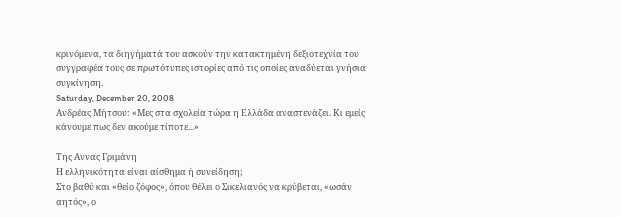κρινόμενα, τα διηγήματά του ασκούν την κατακτημένη δεξιοτεχνία του συγγραφέα τους σε πρωτότυπες ιστορίες από τις οποίες αναδύεται γνήσια συγκίνηση.
Saturday, December 20, 2008
Ανδρέας Μήτσου: «Μες στα σχολεία τώρα η Ελλάδα αναστενάζει. Κι εμείς κάνουμε πως δεν ακούμε τίποτε...»

Της Αννας Γριμάνη
Η ελληνικότητα είναι αίσθημα ή συνείδηση;
Στο βαθύ και «θείο ζόφος», όπου θέλει ο Σικελιανός να κρύβεται, «ωσάν αητός», ο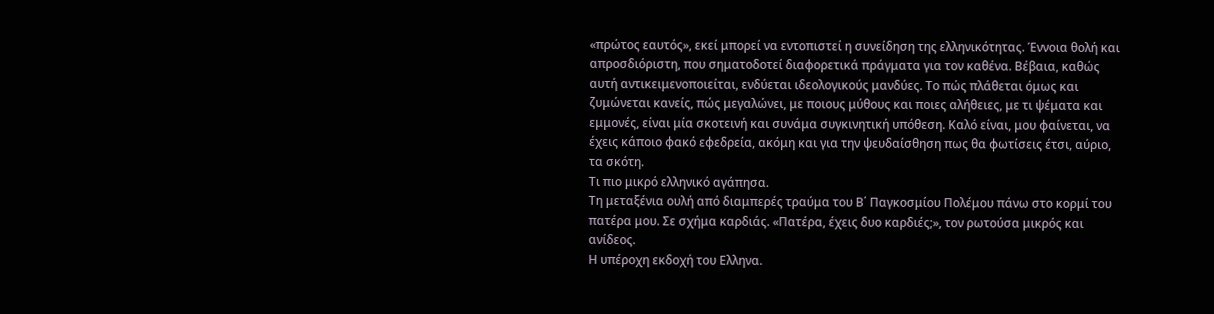«πρώτος εαυτός», εκεί μπορεί να εντοπιστεί η συνείδηση της ελληνικότητας. Έννοια θολή και απροσδιόριστη, που σηματοδοτεί διαφορετικά πράγματα για τον καθένα. Βέβαια, καθώς αυτή αντικειμενοποιείται, ενδύεται ιδεολογικούς μανδύες. Το πώς πλάθεται όμως και ζυμώνεται κανείς, πώς μεγαλώνει, με ποιους μύθους και ποιες αλήθειες, με τι ψέματα και εμμονές, είναι μία σκοτεινή και συνάμα συγκινητική υπόθεση. Καλό είναι, μου φαίνεται, να έχεις κάποιο φακό εφεδρεία, ακόμη και για την ψευδαίσθηση πως θα φωτίσεις έτσι, αύριο, τα σκότη.
Τι πιο μικρό ελληνικό αγάπησα.
Τη μεταξένια ουλή από διαμπερές τραύμα του Β΄ Παγκοσμίου Πολέμου πάνω στο κορμί του πατέρα μου. Σε σχήμα καρδιάς. «Πατέρα, έχεις δυο καρδιές;», τον ρωτούσα μικρός και ανίδεος.
Η υπέροχη εκδοχή του Ελληνα.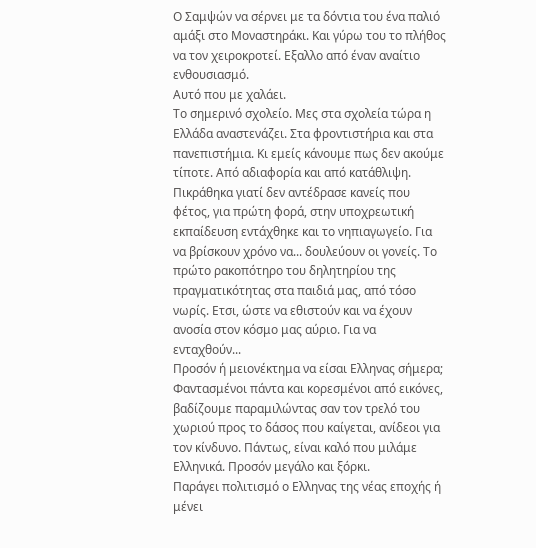Ο Σαμψών να σέρνει με τα δόντια του ένα παλιό αμάξι στο Μοναστηράκι. Και γύρω του το πλήθος να τον χειροκροτεί. Εξαλλο από έναν αναίτιο ενθουσιασμό.
Αυτό που με χαλάει.
Το σημερινό σχολείο. Μες στα σχολεία τώρα η Ελλάδα αναστενάζει. Στα φροντιστήρια και στα πανεπιστήμια. Κι εμείς κάνουμε πως δεν ακούμε τίποτε. Από αδιαφορία και από κατάθλιψη. Πικράθηκα γιατί δεν αντέδρασε κανείς που φέτος, για πρώτη φορά, στην υποχρεωτική εκπαίδευση εντάχθηκε και το νηπιαγωγείο. Για να βρίσκουν χρόνο να... δουλεύουν οι γονείς. Το πρώτο ρακοπότηρο του δηλητηρίου της πραγματικότητας στα παιδιά μας, από τόσο νωρίς. Ετσι, ώστε να εθιστούν και να έχουν ανοσία στον κόσμο μας αύριο. Για να ενταχθούν...
Προσόν ή μειονέκτημα να είσαι Ελληνας σήμερα;
Φαντασμένοι πάντα και κορεσμένοι από εικόνες, βαδίζουμε παραμιλώντας σαν τον τρελό του χωριού προς το δάσος που καίγεται, ανίδεοι για τον κίνδυνο. Πάντως, είναι καλό που μιλάμε Ελληνικά. Προσόν μεγάλο και ξόρκι.
Παράγει πολιτισμό ο Ελληνας της νέας εποχής ή μένει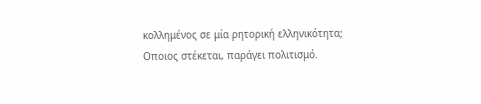κολλημένος σε μία ρητορική ελληνικότητα;
Οποιος στέκεται, παράγει πολιτισμό.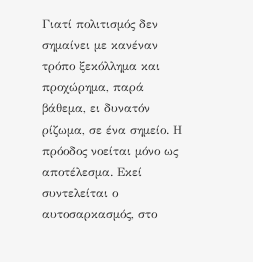Γιατί πολιτισμός δεν σημαίνει με κανέναν τρόπο ξεκόλλημα και προχώρημα, παρά βάθεμα, ει δυνατόν ρίζωμα, σε ένα σημείο. Η πρόοδος νοείται μόνο ως αποτέλεσμα. Εκεί συντελείται ο αυτοσαρκασμός, στο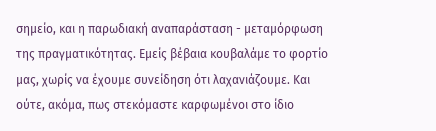σημείο, και η παρωδιακή αναπαράσταση - μεταμόρφωση της πραγματικότητας. Εμείς βέβαια κουβαλάμε το φορτίο μας, χωρίς να έχουμε συνείδηση ότι λαχανιάζουμε. Και ούτε, ακόμα, πως στεκόμαστε καρφωμένοι στο ίδιο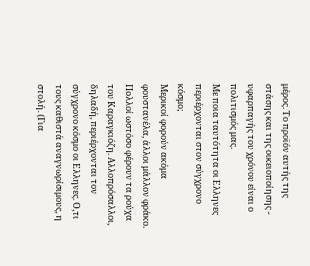μέρος. Το προϊόν αυτής της στάσης και της οικειοποίησης - υφαρπαγής του χρόνου είναι ο πολιτισμός μας.
Με ποια ταυτότητα οι Ελληνες περιέρχονται στον σύγχρονο κόσμο;
Μερικοί φορούν ακόμα φουστανέλα, άλλοι μάλλον φράκο. Πολλοί ωστόσο φέρουν τα ρούχα του Καραγκιόζη. Αλλοπρόσαλλοι, δηλαδή, περιέρχονται τον σύγχρονο κόσμο οι Ελληνες. Ο,τι τους καθιστά αναγνωρίσιμους, η στολή. (Για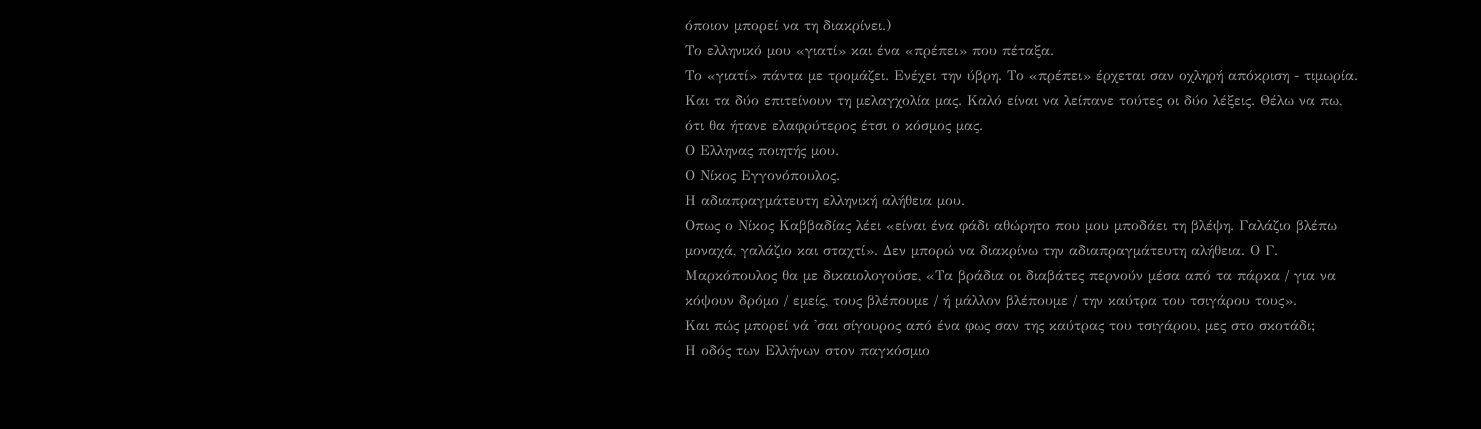όποιον μπορεί να τη διακρίνει.)
Το ελληνικό μου «γιατί» και ένα «πρέπει» που πέταξα.
Το «γιατί» πάντα με τρομάζει. Ενέχει την ύβρη. Το «πρέπει» έρχεται σαν οχληρή απόκριση - τιμωρία. Και τα δύο επιτείνουν τη μελαγχολία μας. Καλό είναι να λείπανε τούτες οι δύο λέξεις. Θέλω να πω, ότι θα ήτανε ελαφρύτερος έτσι ο κόσμος μας.
Ο Ελληνας ποιητής μου.
Ο Νίκος Εγγονόπουλος.
Η αδιαπραγμάτευτη ελληνική αλήθεια μου.
Οπως ο Νίκος Καββαδίας λέει «είναι ένα φάδι αθώρητο που μου μποδάει τη βλέψη. Γαλάζιο βλέπω μοναχά, γαλάζιο και σταχτί». Δεν μπορώ να διακρίνω την αδιαπραγμάτευτη αλήθεια. Ο Γ. Μαρκόπουλος θα με δικαιολογούσε, «Τα βράδια οι διαβάτες περνούν μέσα από τα πάρκα / για να κόψουν δρόμο / εμείς, τους βλέπουμε / ή μάλλον βλέπουμε / την καύτρα του τσιγάρου τους».
Και πώς μπορεί νά 'σαι σίγουρος από ένα φως σαν της καύτρας του τσιγάρου, μες στο σκοτάδι;
Η οδός των Ελλήνων στον παγκόσμιο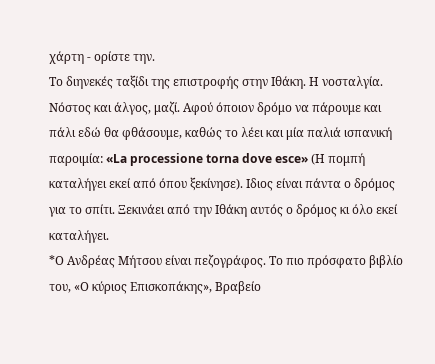χάρτη - ορίστε την.
Το διηνεκές ταξίδι της επιστροφής στην Ιθάκη. Η νοσταλγία. Νόστος και άλγος, μαζί. Αφού όποιον δρόμο να πάρουμε και πάλι εδώ θα φθάσουμε, καθώς το λέει και μία παλιά ισπανική παροιμία: «La processione torna dove esce» (Η πομπή καταλήγει εκεί από όπου ξεκίνησε). Ιδιος είναι πάντα ο δρόμος για το σπίτι. Ξεκινάει από την Ιθάκη αυτός ο δρόμος κι όλο εκεί καταλήγει.
*Ο Ανδρέας Μήτσου είναι πεζογράφος. Το πιο πρόσφατο βιβλίο του, «Ο κύριος Επισκοπάκης», Βραβείο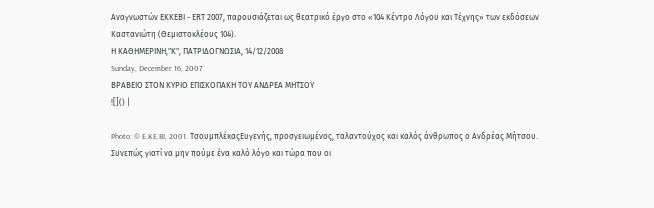Αναγνωστών ΕΚΚΕΒΙ - ΕRT 2007, παρουσιάζεται ως θεατρικό έργο στο «104 Κέντρο Λόγου και Τέχνης» των εκδόσεων Καστανιώτη (Θεμιστοκλέους 104).
Η ΚΑΘΗΜΕΡΙΝΗ,"Κ", ΠΑΤΡΙΔΟΓΝΩΣΙΑ, 14/12/2008
Sunday, December 16, 2007
ΒΡΑΒΕΙΟ ΣΤΟΝ ΚΥΡΙΟ ΕΠΙΣΚΟΠΑΚΗ ΤΟΥ ΑΝΔΡΕΑ ΜΗΤΣΟΥ
![]() |

Photo: © E.KE.BI, 2001. ΤσουμπλέκαςΕυγενής, προσγειωμένος, ταλαντούχος και καλός άνθρωπος ο Ανδρέας Μήτσου. Συνεπώς γιατί να μην πούμε ένα καλό λόγο και τώρα που οι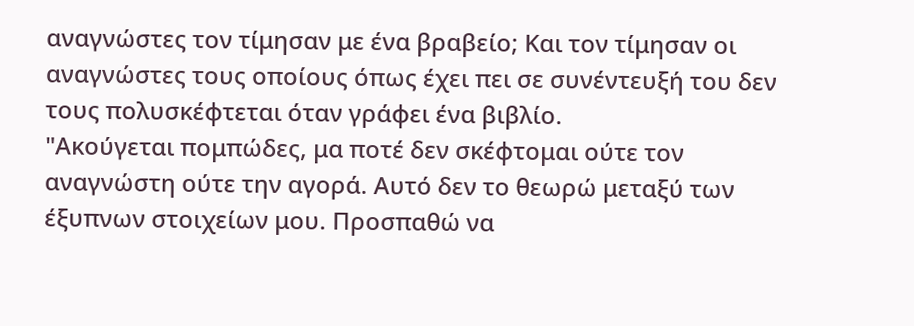αναγνώστες τον τίμησαν με ένα βραβείο; Και τον τίμησαν οι αναγνώστες τους οποίους όπως έχει πει σε συνέντευξή του δεν τους πολυσκέφτεται όταν γράφει ένα βιβλίο.
"Ακούγεται πομπώδες, μα ποτέ δεν σκέφτομαι ούτε τον αναγνώστη ούτε την αγορά. Αυτό δεν το θεωρώ μεταξύ των έξυπνων στοιχείων μου. Προσπαθώ να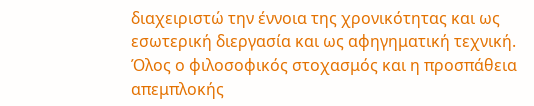διαχειριστώ την έννοια της χρονικότητας και ως εσωτερική διεργασία και ως αφηγηματική τεχνική. Όλος ο φιλοσοφικός στοχασμός και η προσπάθεια απεμπλοκής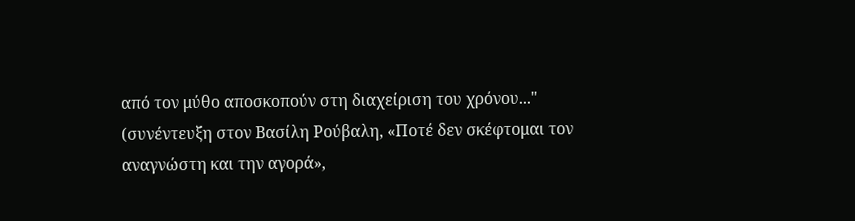από τον μύθο αποσκοπούν στη διαχείριση του χρόνου..." (συνέντευξη στον Βασίλη Ρούβαλη, «Ποτέ δεν σκέφτομαι τον αναγνώστη και την αγορά»,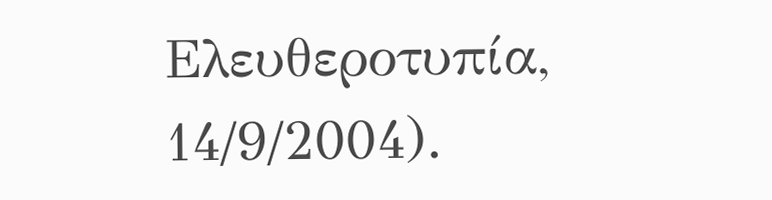Ελευθεροτυπία, 14/9/2004).